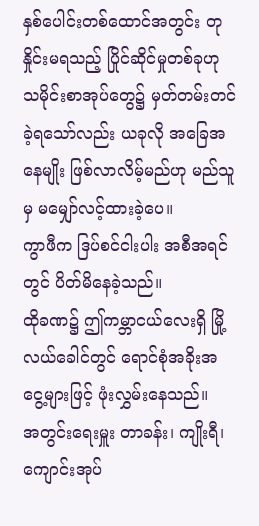နှစ်ပေါင်းတစ်ထောင်အတွင်း တုနှိုင်းမရသည့် ပြိုင်ဆိုင်မှုတစ်ခုဟု သမိုင်းစာအုပ်တွေ၌ မှတ်တမ်းတင်ခဲ့ရသော်လည်း ယခုလို အခြေအနေမျိုး ဖြစ်လာလိမ့်မည်ဟု မည်သူမှ မမျှော်လင့်ထားခဲ့ပေ။
ကွာဖီက ဒြပ်စင်ငါးပါး အစီအရင်တွင် ပိတ်မိနေခဲ့သည်။
ထိုခဏ၌ ဤကမ္ဘာငယ်လေးရှိ မြို့လယ်ခေါင်တွင် ရောင်စုံအခိုးအငွေ့များဖြင့် ဖုံးလွှမ်းနေသည်။
အတွင်းရေးမှူး တာခန်း၊ ကျိုးရီ၊ ကျောင်းအုပ်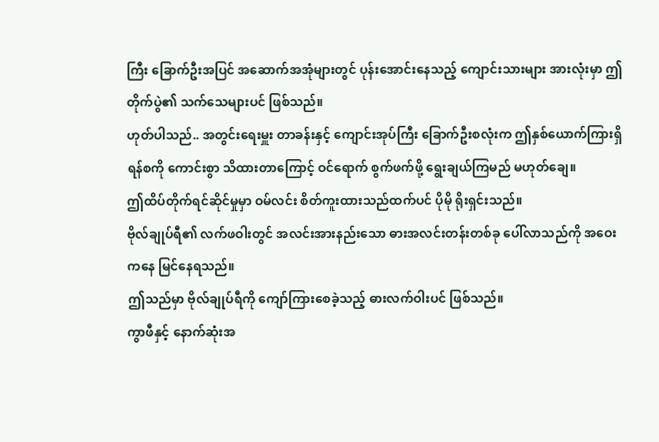ကြီး ခြောက်ဦးအပြင် အဆောက်အအုံများတွင် ပုန်းအောင်းနေသည့် ကျောင်းသားများ အားလုံးမှာ ဤတိုက်ပွဲ၏ သက်သေများပင် ဖြစ်သည်။
ဟုတ်ပါသည်.. အတွင်းရေးမှူး တာခန်းနှင့် ကျောင်းအုပ်ကြီး ခြောက်ဦးစလုံးက ဤနှစ်ယောက်ကြားရှိ ရန်စကို ကောင်းစွာ သိထားတာကြောင့် ဝင်ရောက် စွက်ဖက်ဖို့ ရွေးချယ်ကြမည် မဟုတ်ချေ။
ဤထိပ်တိုက်ရင်ဆိုင်မှုမှာ ဝမ်လင်း စိတ်ကူးထားသည်ထက်ပင် ပိုမို ရိုးရှင်းသည်။
ဗိုလ်ချုပ်ရီ၏ လက်ဖဝါးတွင် အလင်းအားနည်းသော ဓားအလင်းတန်းတစ်ခု ပေါ်လာသည်ကို အဝေးကနေ မြင်နေရသည်။
ဤသည်မှာ ဗိုလ်ချုပ်ရီကို ကျော်ကြားစေခဲ့သည့် ဓားလက်ဝါးပင် ဖြစ်သည်။
ကွာဖီနှင့် နောက်ဆုံးအ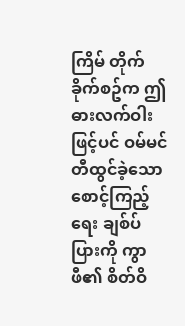ကြိမ် တိုက်ခိုက်စဥ်က ဤဓားလက်ဝါးဖြင့်ပင် ဝမ်မင် တီထွင်ခဲ့သော စောင့်ကြည့်ရေး ချစ်ပ်ပြားကို ကွာဖီ၏ စိတ်ဝိ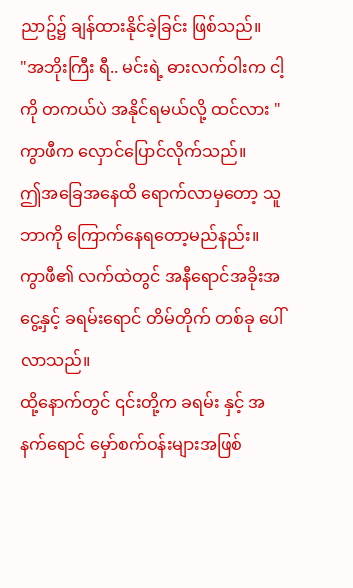ညာဥ်၌ ချန်ထားနိုင်ခဲ့ခြင်း ဖြစ်သည်။
"အဘိုးကြီး ရီ.. မင်းရဲ့ ဓားလက်ဝါးက ငါ့ကို တကယ်ပဲ အနိုင်ရမယ်လို့ ထင်လား "
ကွာဖီက လှောင်ပြောင်လိုက်သည်။
ဤအခြေအနေထိ ရောက်လာမှတော့ သူဘာကို ကြောက်နေရတော့မည်နည်း။
ကွာဖီ၏ လက်ထဲတွင် အနီရောင်အခိုးအငွေ့နှင့် ခရမ်းရောင် တိမ်တိုက် တစ်ခု ပေါ်လာသည်။
ထို့နောက်တွင် ၎င်းတို့က ခရမ်း နှင့် အနက်ရောင် မှော်စက်ဝန်းများအဖြစ်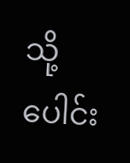သို့ ပေါင်း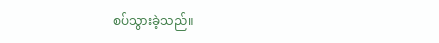စပ်သွားခဲ့သည်။